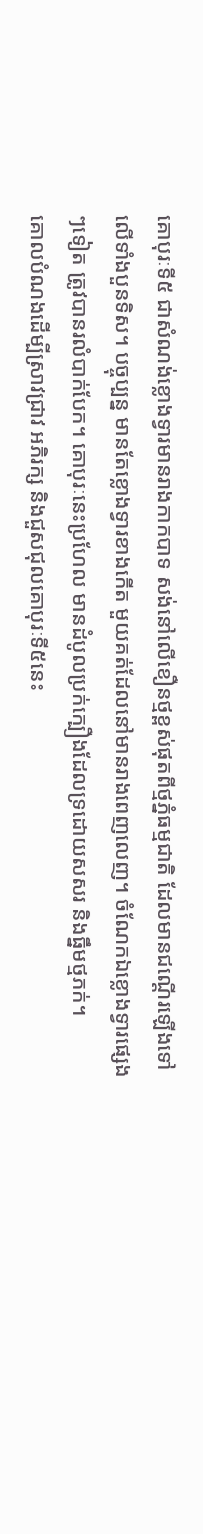គោបុរៈទី៥ ជាសំណង់ខ្លោងទ្វារមានរាងកាកបាទ សង់នៅលើខឿនថ្មខ្ពស់ផុតពីថ្មភ្នំធម្មជាតិ ដែលមានជណ្តើរឡើងទៅលើទាំងបួនទិស។ បច្ចុប្បន្ន មានតែខ្លោងទ្វារខាងកើត មួយគត់ដែលនៅមានរាងពេញលេញ។ ចំណែកឯខ្លោងទ្វារផ្សេងៗទៀត ត្រូវបានរលំបាក់បែក។ គោបុរៈនេះប្រហែល មានដំបូលប្រក់ក្បឿងដែលទ្រដោយសសរ និងធ្នឹមថ្មភក់។
គោលបំណងដើម្បីស្រាវជ្រាវ អភិរក្ស និងជួសជុលគោបុរៈទី៥នេះ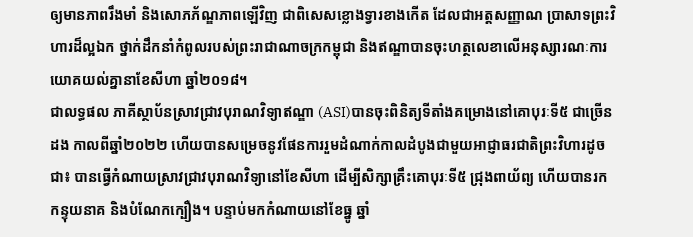ឲ្យមានភាពរឹងមាំ និងសោភភ័ណ្ឌភាពឡើវិញ ជាពិសេសខ្លោងទ្វារខាងកើត ដែលជាអត្តសញ្ញាណ ប្រាសាទព្រះវិហារដ៏ល្អឯក ថ្នាក់ដឹកនាំកំពូលរបស់ព្រះរាជាណាចក្រកម្ពុជា និងឥណ្ឌាបានចុះហត្ថលេខាលើអនុស្សារណៈការយោគយល់គ្នានាខែសីហា ឆ្នាំ២០១៨។
ជាលទ្ធផល ភាគីស្ថាប័នស្រាវជ្រាវបុរាណវិទ្យាឥណ្ឌា (ASI)បានចុះពិនិត្យទីតាំងគម្រោងនៅគោបុរៈទី៥ ជាច្រើនដង កាលពីឆ្នាំ២០២២ ហើយបានសម្រេចនូវផែនការរួមដំណាក់កាលដំបូងជាមួយអាជ្ញាធរជាតិព្រះវិហារដូចជា៖ បានធ្វើកំណាយស្រាវជ្រាវបុរាណវិទ្យានៅខែសីហា ដើម្បីសិក្សាគ្រឹះគោបុរៈទី៥ ជ្រុងពាយ័ព្យ ហើយបានរកកន្ទុយនាគ និងបំណែកក្បឿង។ បន្ទាប់មកកំណាយនៅខែធ្នូ ឆ្នាំ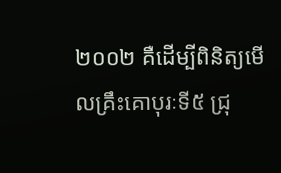២០០២ គឺដើម្បីពិនិត្យមើលគ្រឹះគោបុរៈទី៥ ជ្រុ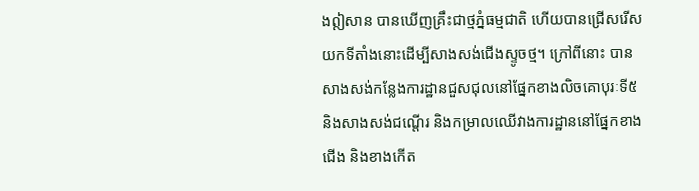ងឦសាន បានឃើញគ្រឹះជាថ្មភ្នំធម្មជាតិ ហើយបានជ្រើសរើសយកទីតាំងនោះដើម្បីសាងសង់ជើងស្ទូចថ្ម។ ក្រៅពីនោះ បានសាងសង់កន្លែងការដ្ឋានជួសជុលនៅផ្នែកខាងលិចគោបុរៈទី៥ និងសាងសង់ជណ្តើរ និងកម្រាលឈើវាងការដ្ឋាននៅផ្នែកខាងជើង និងខាងកើត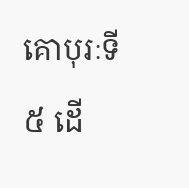គោបុរៈទី៥ ដើ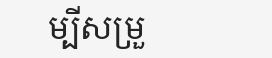ម្បីសម្រួ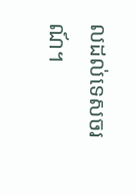លដល់ទេសចរណ៍។